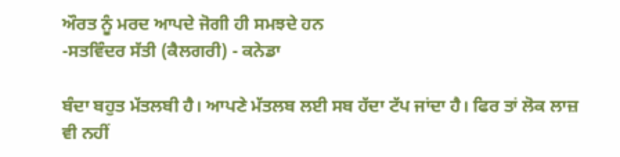ਔਰਤ ਨੂੰ ਮਰਦ ਆਪਦੇ ਜੋਗੀ ਹੀ ਸਮਝਦੇ ਹਨ
-ਸਤਵਿੰਦਰ ਸੱਤੀ (ਕੈਲਗਰੀ) - ਕਨੇਡਾ

ਬੰਦਾ ਬਹੁਤ ਮੱਤਲਬੀ ਹੈ। ਆਪਣੇ ਮੱਤਲਬ ਲਈ ਸਬ ਹੱਦਾ ਟੱਪ ਜਾਂਦਾ ਹੈ। ਫਿਰ ਤਾਂ ਲੋਕ ਲਾਜ਼ ਵੀ ਨਹੀਂ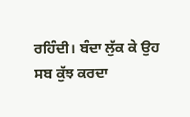ਰਹਿੰਦੀ। ਬੰਦਾ ਲੁੱਕ ਕੇ ਉਹ ਸਬ ਕੁੱਝ ਕਰਦਾ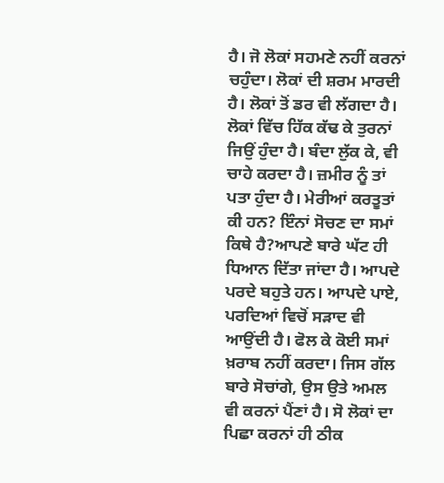ਹੈ। ਜੋ ਲੋਕਾਂ ਸਹਮਣੇ ਨਹੀਂ ਕਰਨਾਂ ਚਹੁੰਦਾ। ਲੋਕਾਂ ਦੀ ਸ਼ਰਮ ਮਾਰਦੀ ਹੈ। ਲੋਕਾਂ ਤੋਂ ਡਰ ਵੀ ਲੱਗਦਾ ਹੈ। ਲੋਕਾਂ ਵਿੱਚ ਹਿੱਕ ਕੱਢ ਕੇ ਤੁਰਨਾਂ ਜਿਉਂ ਹੁੰਦਾ ਹੈ। ਬੰਦਾ ਲੁੱਕ ਕੇ, ਵੀ ਚਾਹੇ ਕਰਦਾ ਹੈ। ਜ਼ਮੀਰ ਨੂੰ ਤਾਂ ਪਤਾ ਹੁੰਦਾ ਹੈ। ਮੇਰੀਆਂ ਕਰਤੂਤਾਂ ਕੀ ਹਨ? ਇੰਨਾਂ ਸੋਚਣ ਦਾ ਸਮਾਂ ਕਿਥੇ ਹੈ?ਆਪਣੇ ਬਾਰੇ ਘੱਟ ਹੀ ਧਿਆਨ ਦਿੱਤਾ ਜਾਂਦਾ ਹੈ। ਆਪਦੇ ਪਰਦੇ ਬਹੁਤੇ ਹਨ। ਆਪਦੇ ਪਾਏ, ਪਰਦਿਆਂ ਵਿਚੋਂ ਸੜਾਦ ਵੀ ਆਉਂਦੀ ਹੈ। ਫੋਲ ਕੇ ਕੋਈ ਸਮਾਂ ਖ਼ਰਾਬ ਨਹੀਂ ਕਰਦਾ। ਜਿਸ ਗੱਲ ਬਾਰੇ ਸੋਚਾਂਗੇ, ਉਸ ਉਤੇ ਅਮਲ ਵੀ ਕਰਨਾਂ ਪੈਂਣਾਂ ਹੈ। ਸੋ ਲੋਕਾਂ ਦਾ ਪਿਛਾ ਕਰਨਾਂ ਹੀ ਠੀਕ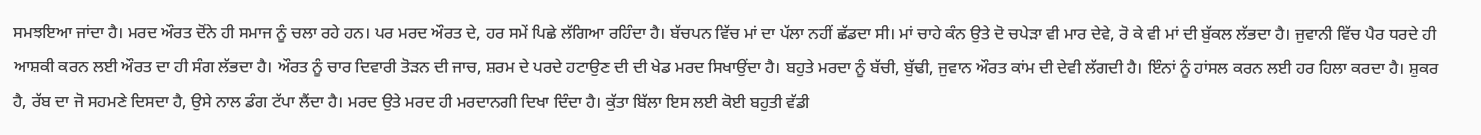ਸਮਝਇਆ ਜਾਂਦਾ ਹੈ। ਮਰਦ ਔਰਤ ਦੋਂਨੇ ਹੀ ਸਮਾਜ ਨੂੰ ਚਲਾ ਰਹੇ ਹਨ। ਪਰ ਮਰਦ ਔਰਤ ਦੇ, ਹਰ ਸਮੇਂ ਪਿਛੇ ਲੱਗਿਆ ਰਹਿੰਦਾ ਹੈ। ਬੱਚਪਨ ਵਿੱਚ ਮਾਂ ਦਾ ਪੱਲਾ ਨਹੀਂ ਛੱਡਦਾ ਸੀ। ਮਾਂ ਚਾਹੇ ਕੰਨ ਉਤੇ ਦੋ ਚਪੇੜਾ ਵੀ ਮਾਰ ਦੇਵੇ, ਰੋ ਕੇ ਵੀ ਮਾਂ ਦੀ ਬੁੱਕਲ ਲੱਭਦਾ ਹੈ। ਜੁਵਾਨੀ ਵਿੱਚ ਪੈਰ ਧਰਦੇ ਹੀ ਆਸ਼ਕੀ ਕਰਨ ਲਈ ਔਰਤ ਦਾ ਹੀ ਸੰਗ ਲੱਭਦਾ ਹੈ। ਔਰਤ ਨੂੰ ਚਾਰ ਦਿਵਾਰੀ ਤੋੜਨ ਦੀ ਜਾਚ, ਸ਼ਰਮ ਦੇ ਪਰਦੇ ਹਟਾਉਣ ਦੀ ਦੀ ਖੇਡ ਮਰਦ ਸਿਖਾਉਂਦਾ ਹੈ। ਬਹੁਤੇ ਮਰਦਾ ਨੂੰ ਬੱਚੀ, ਬੁੱਢੀ, ਜੁਵਾਨ ਔਰਤ ਕਾਂਮ ਦੀ ਦੇਵੀ ਲੱਗਦੀ ਹੈ। ਇੰਨਾਂ ਨੂੰ ਹਾਂਸਲ ਕਰਨ ਲਈ ਹਰ ਹਿਲਾ ਕਰਦਾ ਹੈ। ਸ਼ੁਕਰ ਹੈ, ਰੱਬ ਦਾ ਜੋ ਸਹਮਣੇ ਦਿਸਦਾ ਹੈ, ਉਸੇ ਨਾਲ ਡੰਗ ਟੱਪਾ ਲੈਂਦਾ ਹੈ। ਮਰਦ ਉਤੇ ਮਰਦ ਹੀ ਮਰਦਾਨਗੀ ਦਿਖਾ ਦਿੰਦਾ ਹੈ। ਕੁੱਤਾ ਬਿੱਲਾ ਇਸ ਲਈ ਕੋਈ ਬਹੁਤੀ ਵੱਡੀ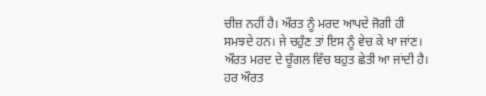ਚੀਜ਼ ਨਹੀਂ ਹੈ। ਔਰਤ ਨੂੰ ਮਰਦ ਆਪਦੇ ਜੋਗੀ ਹੀ ਸਮਝਦੇ ਹਨ। ਜੇ ਚਹੁੰਣ ਤਾਂ ਇਸ ਨੂੰ ਵੇਚ ਕੇ ਖਾ ਜਾਂਣ। ਔਰਤ ਮਰਦ ਦੇ ਚੂੰਗਲ ਵਿੱਚ ਬਹੁਤ ਛੇਤੀ ਆ ਜਾਂਦੀ ਹੈ। ਹਰ ਔਰਤ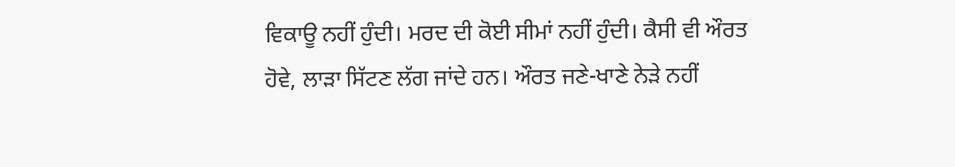ਵਿਕਾਊ ਨਹੀਂ ਹੁੰਦੀ। ਮਰਦ ਦੀ ਕੋਈ ਸੀਮਾਂ ਨਹੀਂ ਹੁੰਦੀ। ਕੈਸੀ ਵੀ ਔਰਤ ਹੋਵੇ, ਲਾੜਾ ਸਿੱਟਣ ਲੱਗ ਜਾਂਦੇ ਹਨ। ਔਰਤ ਜਣੇ-ਖਾਣੇ ਨੇੜੇ ਨਹੀਂ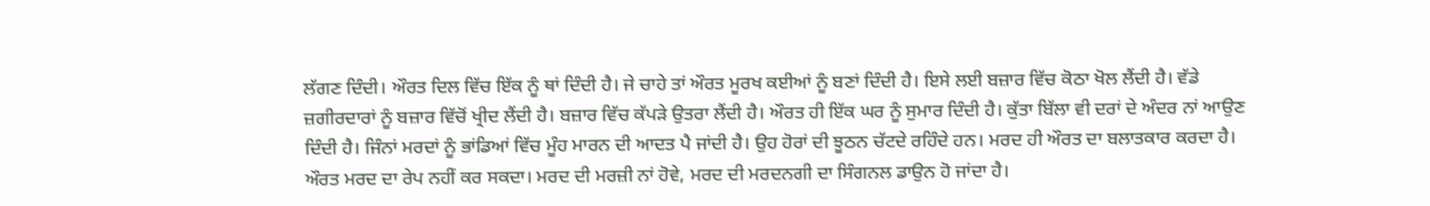ਲੱਗਣ ਦਿੰਦੀ। ਔਰਤ ਦਿਲ ਵਿੱਚ ਇੱਕ ਨੂੰ ਥਾਂ ਦਿੰਦੀ ਹੈ। ਜੇ ਚਾਹੇ ਤਾਂ ਔਰਤ ਮੂਰਖ ਕਈਆਂ ਨੂੰ ਬਣਾਂ ਦਿੰਦੀ ਹੈ। ਇਸੇ ਲਈ ਬਜ਼ਾਰ ਵਿੱਚ ਕੋਠਾ ਖੋਲ ਲੈਂਦੀ ਹੈ। ਵੱਡੇ ਜ਼ਗੀਰਦਾਰਾਂ ਨੂੰ ਬਜ਼ਾਰ ਵਿੱਚੋਂ ਖ੍ਰੀਦ ਲੈਂਦੀ ਹੈ। ਬਜ਼ਾਰ ਵਿੱਚ ਕੱਪੜੇ ਉਤਰਾ ਲੈਂਦੀ ਹੈ। ਔਰਤ ਹੀ ਇੱਕ ਘਰ ਨੂੰ ਸੁਮਾਰ ਦਿੰਦੀ ਹੈ। ਕੁੱਤਾ ਬਿੱਲਾ ਵੀ ਦਰਾਂ ਦੇ ਅੰਦਰ ਨਾਂ ਆਉਣ ਦਿੰਦੀ ਹੈ। ਜਿੰਨਾਂ ਮਰਦਾਂ ਨੂੰ ਭਾਂਡਿਆਂ ਵਿੱਚ ਮੂੰਹ ਮਾਰਨ ਦੀ ਆਦਤ ਪੈ ਜਾਂਦੀ ਹੈ। ਉਹ ਹੋਰਾਂ ਦੀ ਝੂਠਨ ਚੱਟਦੇ ਰਹਿੰਦੇ ਹਨ। ਮਰਦ ਹੀ ਔਰਤ ਦਾ ਬਲਾਤਕਾਰ ਕਰਦਾ ਹੈ। ਔਰਤ ਮਰਦ ਦਾ ਰੇਪ ਨਹੀਂ ਕਰ ਸਕਦਾ। ਮਰਦ ਦੀ ਮਰਜ਼ੀ ਨਾਂ ਹੋਵੇ, ਮਰਦ ਦੀ ਮਰਦਨਗੀ ਦਾ ਸਿੰਗਨਲ ਡਾਉਨ ਹੋ ਜਾਂਦਾ ਹੈ।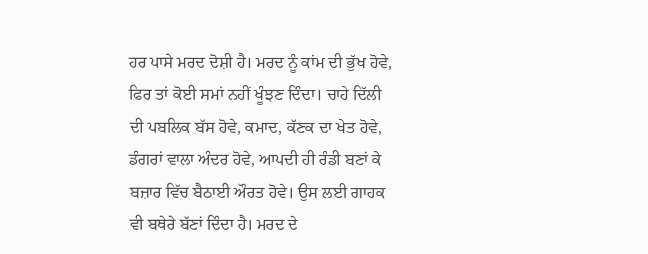ਹਰ ਪਾਸੇ ਮਰਦ ਦੋਸ਼ੀ ਹੈ। ਮਰਦ ਨੂੰ ਕਾਂਮ ਦੀ ਭੁੱਖ ਹੋਵੇ, ਫਿਰ ਤਾਂ ਕੋਈ ਸਮਾਂ ਨਹੀਂ ਖੂੰਝਣ ਦਿੰਦਾ। ਚਾਹੇ ਦਿੱਲੀ ਦੀ ਪਬਲਿਕ ਬੱਸ ਹੋਵੇ, ਕਮਾਦ, ਕੱਣਕ ਦਾ ਖੇਤ ਹੋਵੇ, ਡੰਗਰਾਂ ਵਾਲਾ ਅੰਦਰ ਹੋਵੇ, ਆਪਦੀ ਹੀ ਰੰਡੀ ਬਣਾਂ ਕੇ ਬਜ਼ਾਰ ਵਿੱਚ ਬੈਠਾਈ ਔਰਤ ਹੋਵੇ। ਉਸ ਲਈ ਗਾਹਕ ਵੀ ਬਥੇਰੇ ਬੱਣਾਂ ਦਿੰਦਾ ਹੈ। ਮਰਦ ਦੇ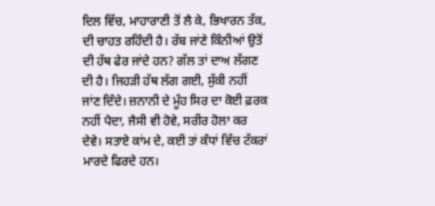ਦਿਲ ਵਿੱਚ, ਮਾਹਾਰਾਣੀ ਤੋਂ ਲੈ ਕੇ, ਭਿਖਾਰਨ ਤੱਕ, ਦੀ ਚਾਹਤ ਰਹਿੰਦੀ ਹੈ। ਰੱਬ ਜਾਂਣੇ ਕਿੰਨੀਆਂ ਉਤੋਂ ਦੀ ਹੱਥ ਫੇਰ ਜਾਂਦੇ ਹਨ? ਗੱਲ ਤਾਂ ਦਾਅ ਲੱਗਣ ਦੀ ਹੈ। ਜਿਹੜੀ ਹੱਥ ਲੱਗ ਗਈ, ਸੁੱਕੀ ਨਹੀਂ ਜਾਂਣ ਦਿੰਦੇ। ਜ਼ਨਾਨੀ ਦੇ ਮੂੰਹ ਸਿਰ ਦਾ ਕੋਈ ਫ਼ਰਕ ਨਹੀਂ ਪੈਦਾ, ਜੈਸੀ ਵੀ ਹੋਵੇ, ਸਰੀਰ ਹੋਲਾ ਕਰ ਦੇਵੇ। ਸਤਾਏ ਕਾਂਮ ਦੇ, ਕਈ ਤਾਂ ਕੰਧਾਂ ਵਿੱਚ ਟੱਕਰਾਂ ਮਾਰਦੇ ਫਿਰਦੇ ਹਨ।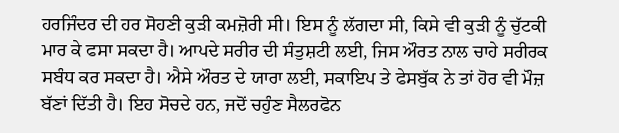ਹਰਜਿੰਦਰ ਦੀ ਹਰ ਸੋਹਣੀ ਕੁੜੀ ਕਮਜ਼ੋਰੀ ਸੀ। ਇਸ ਨੂੰ ਲੱਗਦਾ ਸੀ, ਕਿਸੇ ਵੀ ਕੁੜੀ ਨੂੰ ਚੁੱਟਕੀ ਮਾਰ ਕੇ ਫਸਾ ਸਕਦਾ ਹੈ। ਆਪਦੇ ਸਰੀਰ ਦੀ ਸੰਤੁਸ਼ਟੀ ਲਈ, ਜਿਸ ਔਰਤ ਨਾਲ ਚਾਹੇ ਸਰੀਰਕ ਸਬੰਧ ਕਰ ਸਕਦਾ ਹੈ। ਐਸੇ ਔਰਤ ਦੇ ਯਾਰਾ ਲਈ, ਸਕਾਇਪ ਤੇ ਫੇਸਬੁੱਕ ਨੇ ਤਾਂ ਹੋਰ ਵੀ ਮੌਜ਼ ਬੱਣਾਂ ਦਿੱਤੀ ਹੈ। ਇਹ ਸੋਚਦੇ ਹਨ, ਜਦੋਂ ਚਹੁੰਣ ਸੈਲਰਫੋਨ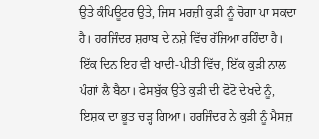ਉਤੇ ਕੰਪਿਊਟਰ ਉਤੇ, ਜਿਸ ਮਰਜ਼ੀ ਕੁੜੀ ਨੂੰ ਚੋਗਾ ਪਾ ਸਕਦਾ ਹੈ। ਹਰਜਿੰਦਰ ਸ਼ਰਾਬ ਦੇ ਨਸ਼ੇ ਵਿੱਚ ਰੱਜਿਆ ਰਹਿੰਦਾ ਹੈ। ਇੱਕ ਦਿਨ ਇਹ ਵੀ ਖਾਦੀ-ਪੀਤੀ ਵਿੱਚ, ਇੱਕ ਕੁੜੀ ਨਾਲ ਪੰਗਾਂ ਲੈ ਬੈਠਾ। ਫੇਸਬੁੱਕ ਉਤੇ ਕੁੜੀ ਦੀ ਫੋਟੋ ਦੇਖਦੇ ਨੂੰ, ਇਸ਼ਕ ਦਾ ਭੂਤ ਚੜ੍ਹ ਗਿਆ। ਹਰਜਿੰਦਰ ਨੇ ਕੁੜੀ ਨੂੰ ਮੈਸਜ਼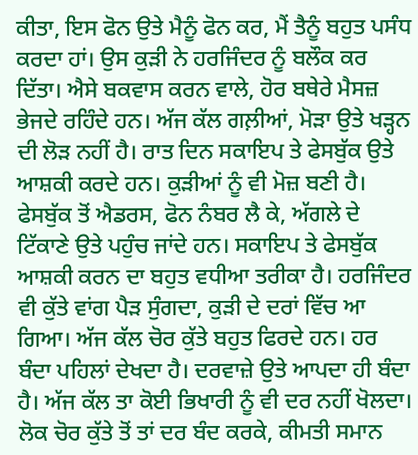ਕੀਤਾ, ਇਸ ਫੋਨ ਉਤੇ ਮੈਨੂੰ ਫੋਨ ਕਰ, ਮੈਂ ਤੈਨੂੰ ਬਹੁਤ ਪਸੰਧ ਕਰਦਾ ਹਾਂ। ਉਸ ਕੁੜੀ ਨੇ ਹਰਜਿੰਦਰ ਨੂੰ ਬਲੌਕ ਕਰ ਦਿੱਤਾ। ਐਸੇ ਬਕਵਾਸ ਕਰਨ ਵਾਲੇ, ਹੋਰ ਬਥੇਰੇ ਮੈਸਜ਼ ਭੇਜਦੇ ਰਹਿੰਦੇ ਹਨ। ਅੱਜ ਕੱਲ ਗਲ਼ੀਆਂ, ਮੋੜਾ ਉਤੇ ਖੜ੍ਹਨ ਦੀ ਲੋੜ ਨਹੀਂ ਹੈ। ਰਾਤ ਦਿਨ ਸਕਾਇਪ ਤੇ ਫੇਸਬੁੱਕ ਉਤੇ ਆਸ਼ਕੀ ਕਰਦੇ ਹਨ। ਕੁੜੀਆਂ ਨੂੰ ਵੀ ਮੋਜ਼ ਬਣੀ ਹੈ। ਫੇਸਬੁੱਕ ਤੋਂ ਐਡਰਸ, ਫੋਨ ਨੰਬਰ ਲੈ ਕੇ, ਅੱਗਲੇ ਦੇ ਟਿੱਕਾਣੇ ਉਤੇ ਪਹੁੰਚ ਜਾਂਦੇ ਹਨ। ਸਕਾਇਪ ਤੇ ਫੇਸਬੁੱਕ ਆਸ਼ਕੀ ਕਰਨ ਦਾ ਬਹੁਤ ਵਧੀਆ ਤਰੀਕਾ ਹੈ। ਹਰਜਿੰਦਰ ਵੀ ਕੁੱਤੇ ਵਾਂਗ ਪੈੜ ਸੁੰਗਦਾ, ਕੁੜੀ ਦੇ ਦਰਾਂ ਵਿੱਚ ਆ ਗਿਆ। ਅੱਜ ਕੱਲ ਚੋਰ ਕੁੱਤੇ ਬਹੁਤ ਫਿਰਦੇ ਹਨ। ਹਰ ਬੰਦਾ ਪਹਿਲਾਂ ਦੇਖਦਾ ਹੈ। ਦਰਵਾਜ਼ੇ ਉਤੇ ਆਪਦਾ ਹੀ ਬੰਦਾ ਹੈ। ਅੱਜ ਕੱਲ ਤਾ ਕੋਈ ਭਿਖਾਰੀ ਨੂੰ ਵੀ ਦਰ ਨਹੀਂ ਖੋਲਦਾ। ਲੋਕ ਚੋਰ ਕੁੱਤੇ ਤੋਂ ਤਾਂ ਦਰ ਬੰਦ ਕਰਕੇ, ਕੀਮਤੀ ਸਮਾਨ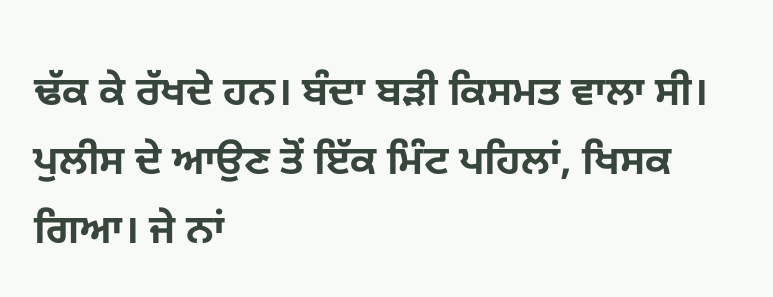ਢੱਕ ਕੇ ਰੱਖਦੇ ਹਨ। ਬੰਦਾ ਬੜੀ ਕਿਸਮਤ ਵਾਲਾ ਸੀ। ਪੁਲੀਸ ਦੇ ਆਉਣ ਤੋਂ ਇੱਕ ਮਿੰਟ ਪਹਿਲਾਂ, ਖਿਸਕ ਗਿਆ। ਜੇ ਨਾਂ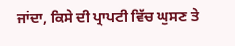ਜਾਂਦਾ, ਕਿਸੇ ਦੀ ਪ੍ਰਾਪਟੀ ਵਿੱਚ ਘੁਸਣ ਤੇ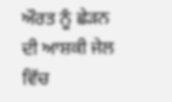ਔਰਤ ਨੂੰ ਛੇੜਨ ਦੀ ਆਸ਼ਕੀ ਜੇਲ ਵਿੱਚ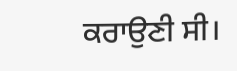ਕਰਾਉਣੀ ਸੀ।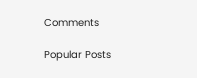Comments

Popular Posts